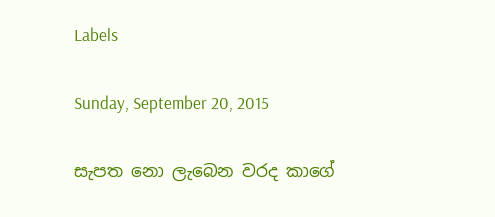Labels

Sunday, September 20, 2015

සැපත නො ලැබෙන වරද කාගේ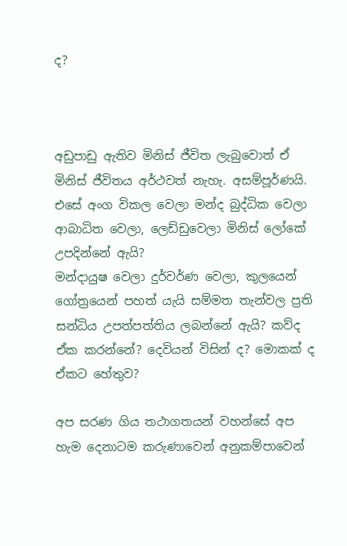ද?



අඩුපාඩු ඇතිව මිනිස් ජීවිත ලැබුවොත් ඒ මිනිස් ජීවිතය අර්ථවත් නැහැ. අසම්පූර්ණයි. එසේ අංග විකල වෙලා මන්ද බුද්ධික වෙලා ආබාධිත වෙලා, ලෙඩ්ඩුවෙලා මිනිස් ලෝකේ උපදින්නේ ඇයි?
මන්දායුෂ වෙලා දුර්වර්ණ වෙලා, කුලයෙන් ගෝත්‍රයෙන් පහත් යැයි සම්මත තැන්වල ප්‍රති සන්ධිය උපත්පත්තිය ලබන්නේ ඇයි? කව්ද ඒක කරන්නේ? දෙවියන් විසින් ද? මොකක් ද ඒකට හේතුව?

අප සරණ ගිය තථාගතයන් වහන්සේ අප හැම දෙනාටම කරුණාවෙන් අනුකම්පාවෙන්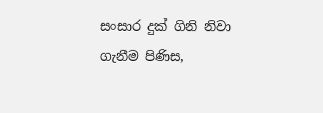සංසාර දුක් ගිනි නිවා ගැනීම පිණිස,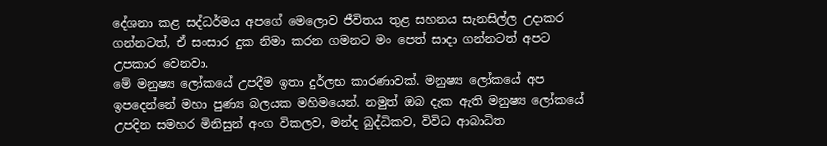දේශනා කළ සද්ධර්මය අපගේ මෙලොව ජීවිතය තුළ සහනය සැනසිල්ල උදාකර ගන්නටත්, ඒ සංසාර දුක නිමා කරන ගමනට මං පෙත් සාදා ගන්නටත් අපට උපකාර වෙනවා.
මේ මනුෂ්‍ය ලෝකයේ උපදීම ඉතා දුර්ලභ කාරණාවක්. මනුෂ්‍ය ලෝකයේ අප ඉපදෙන්නේ මහා පුණ්‍ය බලයක මහිමයෙන්. නමුත් ඔබ දැක ඇති මනුෂ්‍ය ලෝකයේ උපදින සමහර මිනිසුන් අංග විකලව, මන්ද බුද්ධිකව, විවිධ ආබාධිත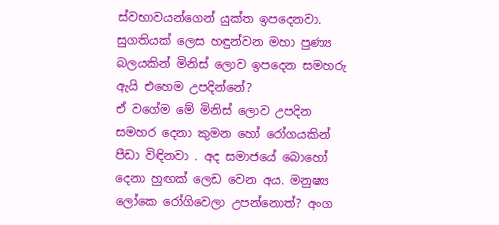ස්වභාවයන්ගෙන් යුක්ත ඉපදෙනවා. සුගතියක් ලෙස හඳුන්වන මහා පුණ්‍ය බලයකින් මිනිස් ලොව ඉපදෙන සමහරු ඇයි එහෙම උපදින්නේ?
ඒ වගේම මේ මිනිස් ලොව උපදින සමහර දෙනා කුමන හෝ රෝගයකින් පීඩා විඳිනවා . අද සමාජයේ බොහෝ දෙනා හුඟක් ලෙඩ වෙන අය. මනුෂ්‍ය ලෝකෙ රෝගිවෙලා උපන්නොත්? අංග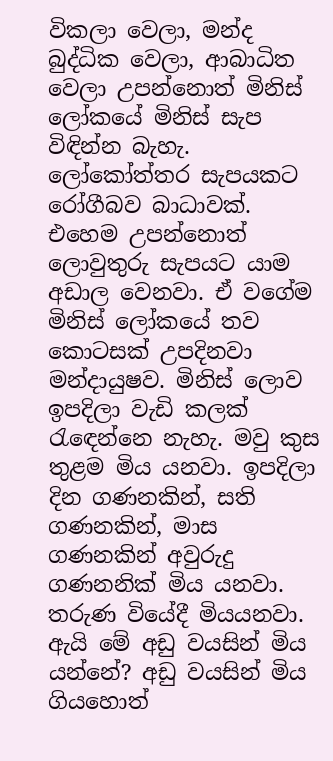විකලා වෙලා, මන්ද බුද්ධික වෙලා, ආබාධිත වෙලා උපන්නොත් මිනිස් ලෝකයේ මිනිස් සැප විඳින්න බැහැ. ලෝකෝත්තර සැපයකට රෝගීබව බාධාවක්. එහෙම උපන්නොත් ලොවුතුරු සැපයට යාම අඩාල වෙනවා. ඒ වගේම මිනිස් ලෝකයේ තව කොටසක් උපදිනවා මන්දායුෂව. මිනිස් ලොව ඉපදිලා වැඩි කලක් රැඳෙන්නෙ නැහැ. මවු කුස තුළම මිය යනවා. ඉපදිලා දින ගණනකින්, සති ගණනකින්, මාස ගණනකින් අවුරුදු ගණනනික් මිය යනවා. තරුණ වියේදී මියයනවා. ඇයි මේ අඩු වයසින් මිය යන්නේ? අඩු වයසින් මිය ගියහොත්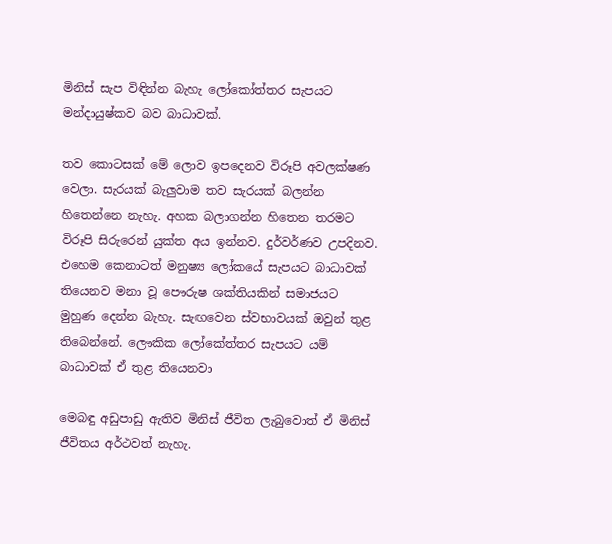මිනිස් සැප විඳින්න බැහැ ලෝකෝත්තර සැපයට මන්දායුෂ්කව බව බාධාවක්.

තව කොටසක් මේ ලොව ඉපදෙනව විරූපි අවලක්ෂණ වෙලා. සැරයක් බැලුවාම තව සැරයක් බලන්න හිතෙන්නෙ නැහැ. අහක බලාගන්න හිතෙන තරමට විරූපි සිරුරෙන් යුක්ත අය ඉන්නව. දුර්වර්ණව උපදිනව. එහෙම කෙනාටත් මනුෂ්‍ය ලෝකයේ සැපයට බාධාවක් තියෙනව මනා වූ පෞරුෂ ශක්තියකින් සමාජයට මුහුණ දෙන්න බැහැ. සැඟවෙන ස්වභාවයක් ඔවුන් තුළ තිබෙන්නේ. ලෞකික ලෝකේත්තර සැපයට යම් බාධාවක් ඒ තුළ තියෙනවා

මෙබඳු අඩුපාඩු ඇතිව මිනිස් ජීවිත ලැබුවොත් ඒ මිනිස් ජීවිතය අර්ථවත් නැහැ.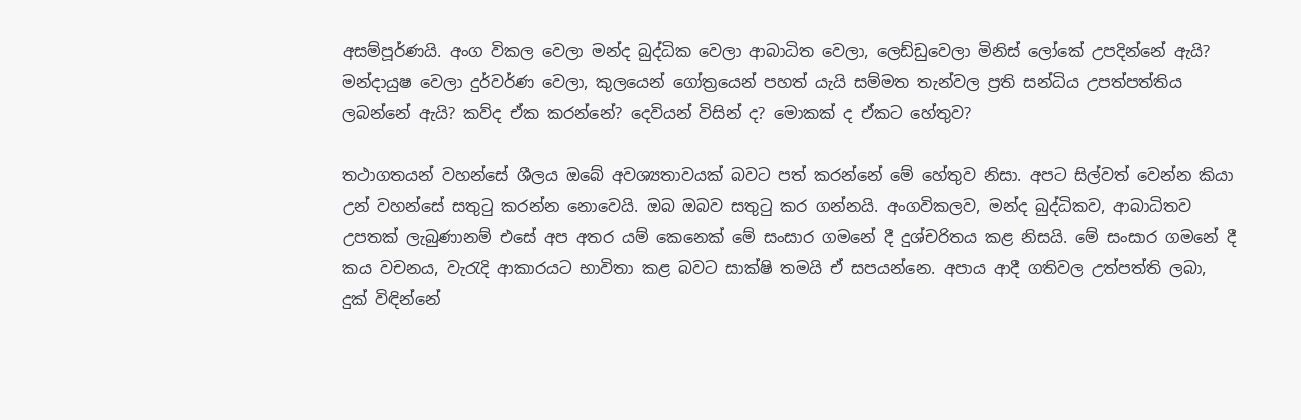අසම්පූර්ණයි. අංග විකල වෙලා මන්ද බුද්ධික වෙලා ආබාධිත වෙලා, ලෙඩ්ඩුවෙලා මිනිස් ලෝකේ උපදින්නේ ඇයි? මන්දායුෂ වෙලා දුර්වර්ණ වෙලා, කුලයෙන් ගෝත්‍රයෙන් පහත් යැයි සම්මත තැන්වල ප්‍රති සන්ධිය උපත්පත්තිය ලබන්නේ ඇයි? කව්ද ඒක කරන්නේ? දෙවියන් විසින් ද? මොකක් ද ඒකට හේතුව?

තථාගතයන් වහන්සේ ශීලය ඔබේ අවශ්‍යතාවයක් බවට පත් කරන්නේ මේ හේතුව නිසා. අපට සිල්වත් වෙන්න කියා උන් වහන්සේ සතුටු කරන්න නොවෙයි. ඔබ ඔබව සතුටු කර ගන්නයි. අංගවිකලව, මන්ද බුද්ධිකව, ආබාධිතව උපතක් ලැබුණානම් එසේ අප අතර යම් කෙනෙක් මේ සංසාර ගමනේ දී දුශ්චරිතය කළ නිසයි. මේ සංසාර ගමනේ දී කය වචනය, වැරැදි ආකාරයට භාවිතා කළ බවට සාක්ෂි තමයි ඒ සපයන්නෙ. අපාය ආදී ගතිවල උත්පත්ති ලබා, දුක් විඳින්නේ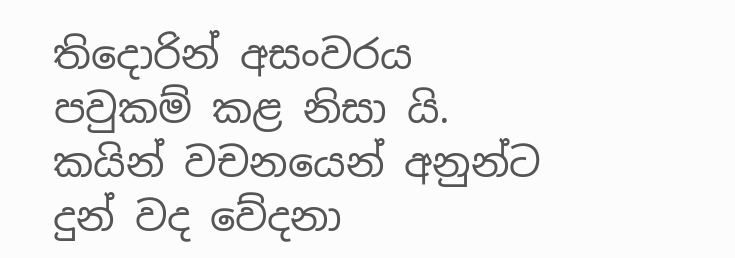තිදොරින් අසංවරය පවුකම් කළ නිසා යි.
කයින් වචනයෙන් අනුන්ට දුන් වද වේදනා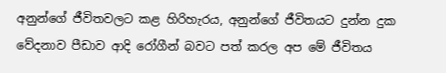අනුන්ගේ ජීවිතවලට කළ හිරිහැරය, අනුන්ගේ ජීවිතයට දුන්න දුක වේදනාව පීඩාව ආදි රෝගීන් බවට පත් කරල අප මේ ජීවිතය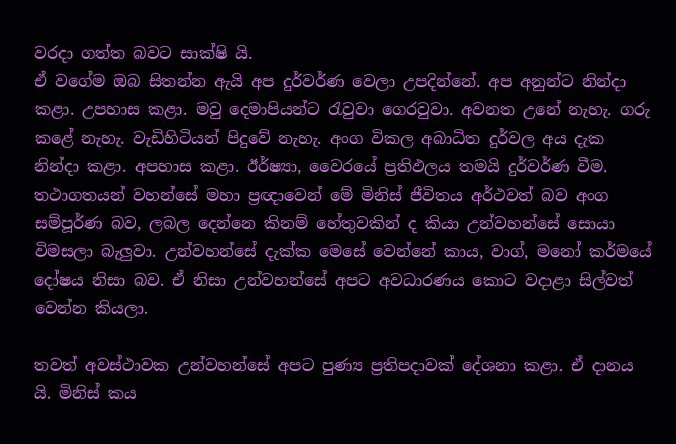වරදා ගත්ත බවට සාක්ෂි යි.
ඒ වගේම ඔබ සිතන්න ඇයි අප දුර්වර්ණ වෙලා උපදින්නේ. අප අනුන්ට නින්දා කළා. උපහාස කළා. මවු දෙමාපියන්ට රැවුවා ගෙරවුවා. අවනත උනේ නැහැ. ගරු කළේ නැහැ. වැඩිහිටියන් පිදුවේ නැහැ. අංග විකල අබාධිත දුර්වල අය දැක නින්දා කළා. අපහාස කළා. ඊර්ෂ්‍යා, වෛරයේ ප්‍රතිඵලය තමයි දුර්වර්ණ වීම.
තථාගතයන් වහන්සේ මහා ප්‍රඥාවෙන් මේ මිනිස් ජීවිතය අර්ථවත් බව අංග සම්පූර්ණ බව, ලබල දෙන්නෙ කිනම් හේතුවකින් ද කියා උන්වහන්සේ සොයා විමසලා බැලුවා. උන්වහන්සේ දැක්ක මෙසේ වෙන්නේ කාය, වාග්, මනෝ කර්මයේ දෝෂය නිසා බව. ඒ නිසා උන්වහන්සේ අපට අවධාරණය කොට වදාළා සිල්වත් වෙන්න කියලා.

තවත් අවස්ථාවක උන්වහන්සේ අපට පුණ්‍ය ප්‍රතිපදාවක් දේශනා කළා. ඒ දානය යි. මිනිස් කය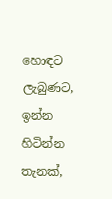හොඳට ලැබුණට, ඉන්න හිටින්න තැනක්,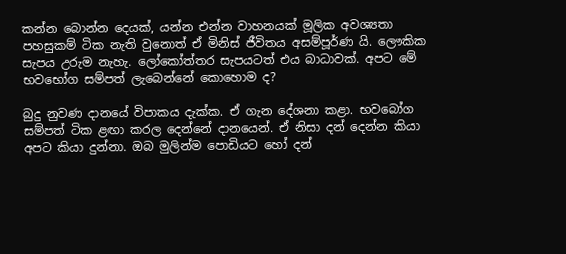කන්න බොන්න දෙයක්, යන්න එන්න වාහනයක් මූලික අවශ්‍යතා පහසුකම් ටික නැති වුනොත් ඒ මිනිස් ජීවිතය අසම්පූර්ණ යි. ලෞකික සැපය උරුම නැහැ. ලෝකෝත්තර සැපයටත් එය බාධාවක්. අපට මේ භවභෝග සම්පත් ලැබෙන්නේ කොහොම ද?

බුදු නුවණ දානයේ විපාකය දැක්ක. ඒ ගැන දේශනා කළා. භවබෝග සම්පත් ටික ළඟා කරල දෙන්නේ දානයෙන්. ඒ නිසා දන් දෙන්න කියා අපට කියා දුන්නා. ඔබ මුලින්ම පොඩියට හෝ දන්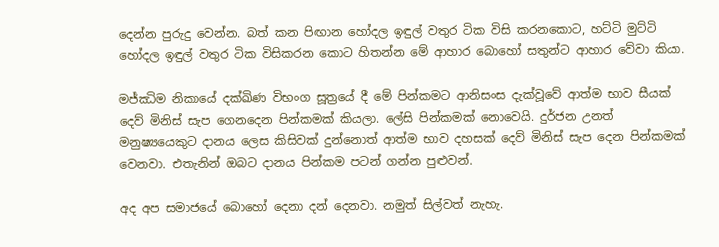දෙන්න පුරුදු වෙන්න. බත් කන පිඟාන හෝදල ඉඳුල් වතුර ටික විසි කරනකොට, හට්ටි මුට්ටි හෝදල ඉඳුල් වතුර ටික විසිකරන කොට හිතන්න මේ ආහාර බොහෝ සතුන්ට ආහාර වේවා කියා.

මජ්ඣිම නිකායේ දක්ඛිණ විභංග සූත්‍රයේ දී මේ පින්කමට ආනිසංස දැක්වූවේ ආත්ම භාව සීයක් දෙව් මිනිස් සැප ගෙනදෙන පින්කමක් කියලා. ලේසි පින්කමක් නොවෙයි. දුර්ජන උනත් මනුෂ්‍යයෙකුට දානය ලෙස කිසිවක් දුන්නොත් ආත්ම භාව දහසක් දෙව් මිනිස් සැප දෙන පින්කමක් වෙනවා. එතැනින් ඔබට දානය පින්කම පටන් ගන්න පුළුවන්.

අද අප සමාජයේ බොහෝ දෙනා දන් දෙනවා. නමුත් සිල්වත් නැහැ.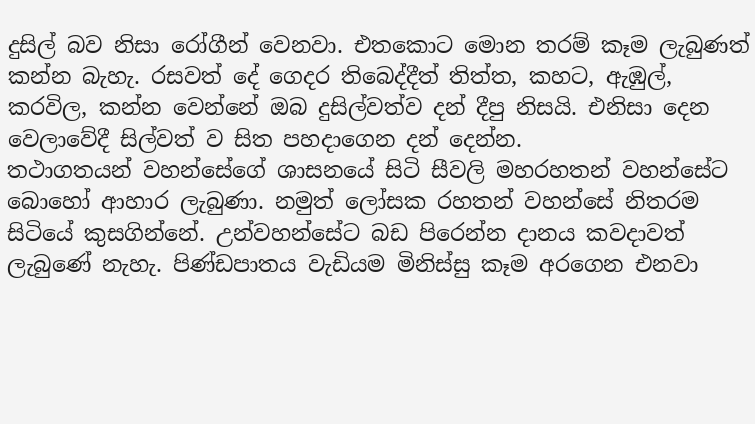දුසිල් බව නිසා රෝගීන් වෙනවා. එතකොට මොන තරම් කෑම ලැබුණත් කන්න බැහැ. රසවත් දේ ගෙදර තිබෙද්දීත් තිත්ත, කහට, ඇඹුල්, කරවිල, කන්න වෙන්නේ ඔබ දුසිල්වත්ව දන් දීපු නිසයි. එනිසා දෙන වෙලාවේදී සිල්වත් ව සිත පහදාගෙන දන් දෙන්න.
තථාගතයන් වහන්සේගේ ශාසනයේ සිටි සීවලි මහරහතන් වහන්සේට බොහෝ ආහාර ලැබුණා. නමුත් ලෝසක රහතන් වහන්සේ නිතරම සිටියේ කුසගින්නේ. උන්වහන්සේට බඩ පිරෙන්න දානය කවදාවත් ලැබුණේ නැහැ. පිණ්ඩපාතය වැඩියම මිනිස්සු කෑම අරගෙන එනවා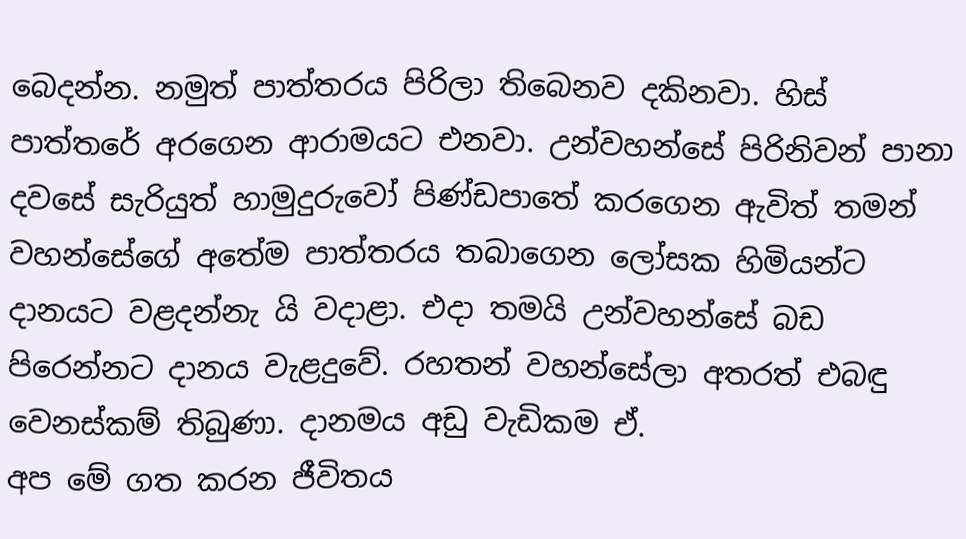බෙදන්න. නමුත් පාත්තරය පිරිලා තිබෙනව දකිනවා. හිස් පාත්තරේ අරගෙන ආරාමයට එනවා. උන්වහන්සේ පිරිනිවන් පානා දවසේ සැරියුත් හාමුදුරුවෝ පිණ්ඩපාතේ කරගෙන ඇවිත් තමන් වහන්සේගේ අතේම පාත්තරය තබාගෙන ලෝසක හිමියන්ට දානයට වළදන්නැ යි වදාළා. එදා තමයි උන්වහන්සේ බඩ පිරෙන්නට දානය වැළදුවේ. රහතන් වහන්සේලා අතරත් එබඳු වෙනස්කම් තිබුණා. දානමය අඩු වැඩිකම ඒ.
අප මේ ගත කරන ජීවිතය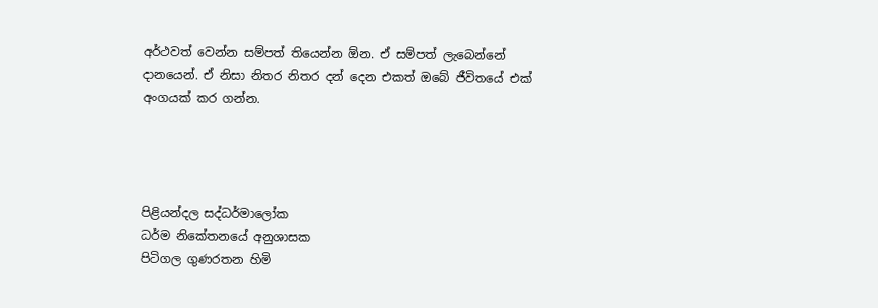අර්ථවත් වෙන්න සම්පත් තියෙන්න ඕන. ඒ සම්පත් ලැබෙන්නේ දානයෙන්. ඒ නිසා නිතර නිතර දන් දෙන එකත් ඔබේ ජීවිතයේ එක් අංගයක් කර ගන්න.




පිළියන්දල සද්ධර්මාලෝක
ධර්ම නිකේතනයේ අනුශාසක
පිටිගල ගුණරතන හිමි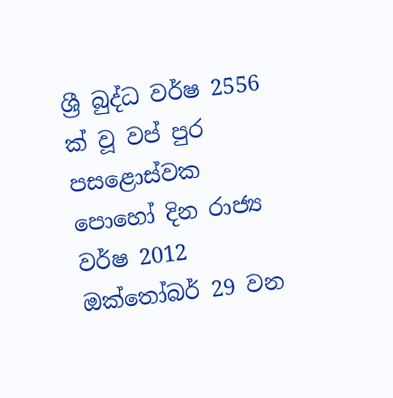ශ්‍රී බුද්ධ වර්ෂ 2556 ක් වූ වප් පුර පසළොස්වක පොහෝ දින රාජ්‍ය වර්ෂ 2012 ඔක්තෝබර් 29 වන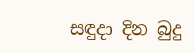සඳුදා දින බුදු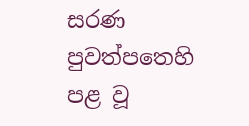සරණ පුවත්පතෙහි පළ වූ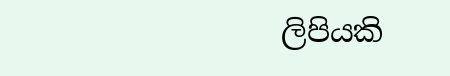ලිපියකි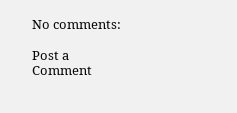No comments:

Post a Comment